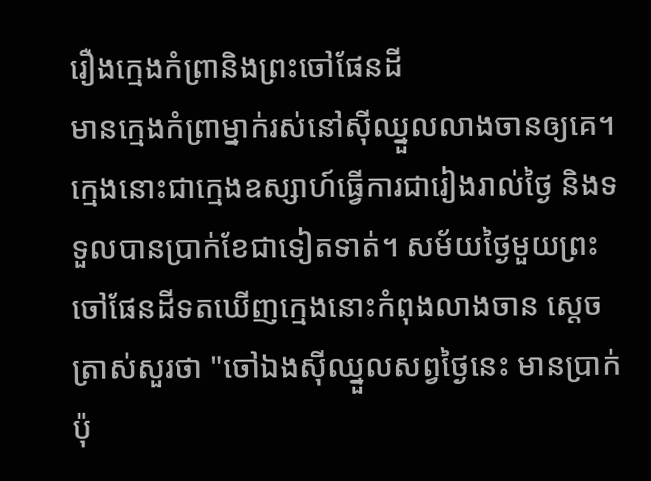រឿងក្មេងកំព្រានិងព្រះចៅផែនដី
មានក្មេងកំព្រាម្នាក់រស់នៅស៊ីឈ្នួលលាងចានឲ្យគេ។ ក្មេងនោះជាក្មេងឧស្សាហ៍ធ្វើការជារៀងរាល់ថ្ងៃ និងទទួលបានប្រាក់ខែជាទៀតទាត់។ សម័យថ្ងៃមួយព្រះចៅផែនដីទតឃើញក្មេងនោះកំពុងលាងចាន ស្តេចត្រាស់សួរថា "ចៅឯងស៊ីឈ្នួលសព្វថ្ងៃនេះ មានប្រាក់ប៉ុ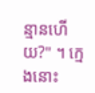ន្មានហើយ?" ។ ក្មេងនោះ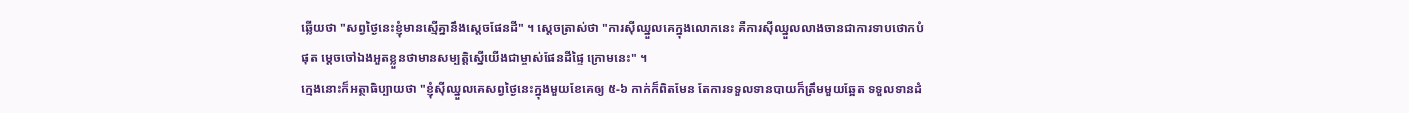ឆ្លើយថា "សព្វថ្ងៃនេះខ្ញុំមានស្មើគ្នានឹងស្តេចផែនដី" ។ ស្តេចត្រាស់ថា "ការស៊ីឈ្នួលគេក្នុងលោកនេះ គឺការស៊ីឈ្នួលលាងចានជាការទាបថោកបំផុត ម្តេចចៅឯងអួតខ្លួនថាមានសម្បត្តិស្នើយើងជាម្ចាស់ផែនដីផ្ទៃ ក្រោមនេះ" ។
ក្មេងនោះក៏អត្ថាធិប្បាយថា "ខ្ញុំស៊ីឈ្នួលគេសព្វថ្ងៃនេះក្នុងមួយខែគេឲ្យ ៥-៦ កាក់ក៏ពិតមែន តែការទទួលទានបាយក៏ត្រឹមមួយឆ្អែត ទទួលទានដំ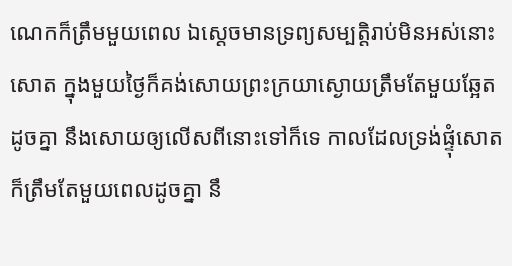ណេកក៏ត្រឹមមួយពេល ឯស្តេចមានទ្រព្យសម្បត្តិរាប់មិនអស់នោះសោត ក្នុងមួយថ្ងៃក៏គង់សោយព្រះក្រយាស្ងោយត្រឹមតែមួយឆ្អែតដូចគ្នា នឹងសោយឲ្យលើសពីនោះទៅក៏ទេ កាលដែលទ្រង់ផ្ទុំសោតក៏ត្រឹមតែមួយពេលដូចគ្នា នឹ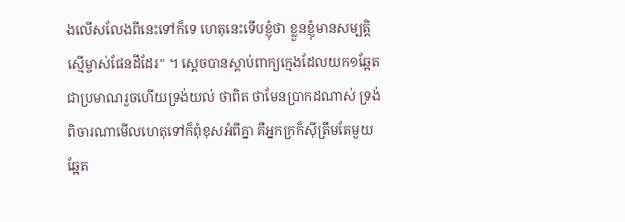ងលើសលែងពីនេះទៅក៏ទេ ហេតុនេះទើបខ្ញុំថា ខ្លួនខ្ញុំមានសម្បត្តិស្មើម្ចាស់ផែនដីដែរ" ។ ស្តេចបានស្តាប់ពាក្យក្មេងដែលយក១ឆ្អែតជាប្រមាណរួចហើយទ្រង់យល់ ថាពិត ថាមែនប្រាកដណាស់ ទ្រង់ពិចារណាមើលហេតុទៅក៏ពុំខុសអំពីគ្នា គឺអ្នកក្រក៏ស៊ីត្រឹមតែមួយឆ្អែត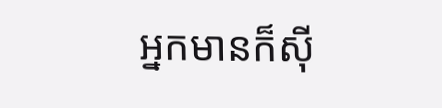អ្នកមានក៏ស៊ី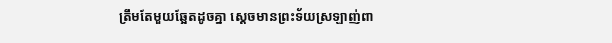ត្រឹមតែមួយឆ្អែតដូចគ្នា ស្តេចមានព្រះទ័យស្រឡាញ់ពា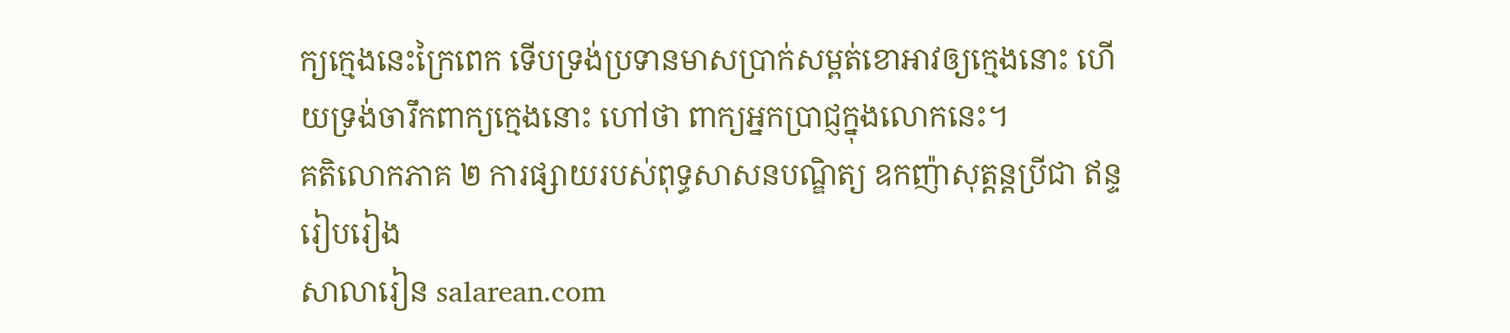ក្យក្មេងនេះក្រៃពេក ទើបទ្រង់ប្រទានមាសប្រាក់សម្ពត់ខោអាវឲ្យក្មេងនោះ ហើយទ្រង់ចារឹកពាក្យក្មេងនោះ ហៅថា ពាក្យអ្នកប្រាជ្ញក្នុងលោកនេះ។
គតិលោកភាគ ២ ការផ្សាយរបស់ពុទ្ធសាសនបណ្ឌិត្យ ឧកញ៉ាសុត្តន្តប្រីជា ឥន្ទ រៀបរៀង
សាលារៀន salarean.com